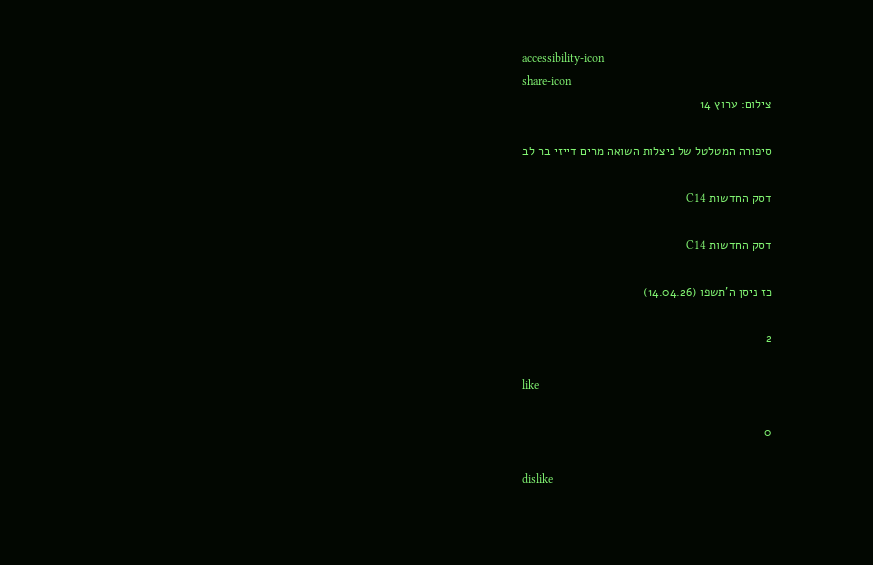accessibility-icon
share-icon
צילום: ערוץ 14

סיפורה המטלטל של ניצלות השואה מרים דייזי בר לב

דסק החדשות C14

דסק החדשות C14

כז ניסן ה'תשפו (14.04.26)

2

like

0

dislike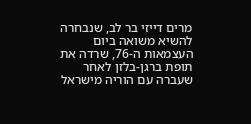מרים דייזי בר לב, שנבחרה להשיא משואה ביום העצמאות ה-76, שרדה את תופת ברגן-בלזן לאחר שעברה עם הוריה מישראל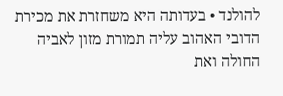להולנד • בעדותה היא משחזרת את מכירת הדובי האהוב עליה תמורת מזון לאביה החולה ואת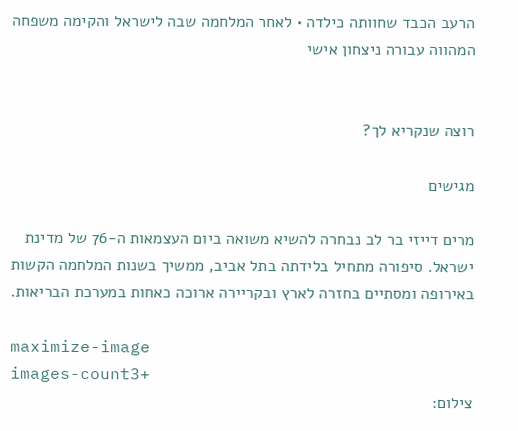הרעב הכבד שחוותה כילדה • לאחר המלחמה שבה לישראל והקימה משפחה המהווה עבורה ניצחון אישי


רוצה שנקריא לך?

מגישים

מרים דייזי בר לב נבחרה להשיא משואה ביום העצמאות ה-76 של מדינת ישראל. סיפורה מתחיל בלידתה בתל אביב, ממשיך בשנות המלחמה הקשות באירופה ומסתיים בחזרה לארץ ובקריירה ארוכה כאחות במערכת הבריאות.

maximize-image
images-count3+
צילום: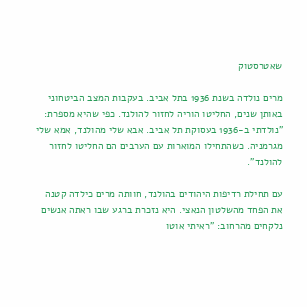שאטרסטוק

מרים נולדה בשנת 1936 בתל אביב. בעקבות המצב הביטחוני באותן שנים, החליטו הוריה לחזור להולנד. כפי שהיא מספרת: "נולדתי ב-1936 בעסוקת תל אביב. אבא שלי מהולנד, אמא שלי מגרמניה. כשהתחילו המוארות עם הערבים הם החליטו לחזור להולנד".

עם תחילת רדיפות היהודים בהולנד, חוותה מרים כילדה קטנה את הפחד מהשלטון הנאצי. היא נזכרת ברגע שבו ראתה אנשים נלקחים מהרחוב: "ראיתי אוטו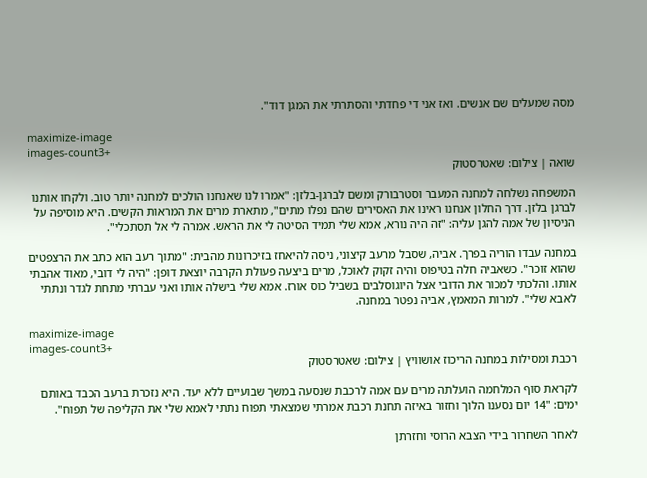מסה שמעלים שם אנשים. ואז אני די פחדתי והסתרתי את המגן דוד".

maximize-image
images-count3+
שואה | צילום: שאטרסטוק

המשפחה נשלחה למחנה המעבר וסטרבורק ומשם לברגן-בלזן: "אמרו לנו שאנחנו הולכים למחנה יותר טוב. ולקחו אותנו לברגן בלזן. דרך החלון אנחנו ראינו את האסירים שהם נפלו מתים", מתארת מרים את המראות הקשים. היא מוסיפה על הניסיון של אמה להגן עליה: "זה היה נורא, אמא שלי תמיד הסיטה לי את הראש. אמרה לי אל תסתכלי".

במחנה עבדו הוריה בפרך. אביה, שסבל מרעב קיצוני, ניסה להיאחז בזיכרונות מהבית: "מתוך רעב הוא כתב את הרצפטים שהוא זוכר". כשאביה חלה בטיפוס והיה זקוק לאוכל, מרים ביצעה פעולת הקרבה יוצאת דופן: "היה לי דובי, מאוד אהבתי אותו. והלכתי למכור את הדובי אצל היוגוסלבים בשביל כוס אורז. אמא שלי בישלה אותו ואני עברתי מתחת לגדר ונתתי לאבא שלי". למרות המאמץ, אביה נפטר במחנה.

maximize-image
images-count3+
רכבת ומסילות במחנה הריכוז אושוויץ | צילום: שאטרסטוק

לקראת סוף המלחמה הועלתה מרים עם אמה לרכבת שנסעה במשך שבועיים ללא יעד. היא נזכרת ברעב הכבד באותם ימים: "14 יום נסענו הלוך וחזור באיזה תחנת רכבת אמרתי שמצאתי תפוח נתתי לאמא שלי את הקליפה של תפוח".

לאחר השחרור בידי הצבא הרוסי וחזרתן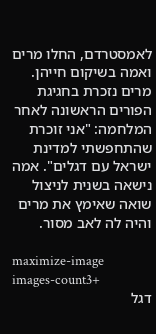לאמסטרדם, החלו מרים ואמה בשיקום חייהן. מרים נזכרת בחגיגת הפורים הראשונה לאחר המלחמה: "אני זוכרת שהתחפשתי למדינת ישראל עם דגלים". אמה נישאה בשנית לניצול שואה שאימץ את מרים והיה לה לאב מסור.

maximize-image
images-count3+
דגל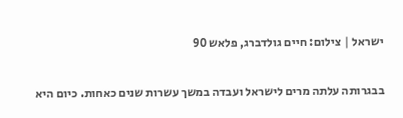ישראל | צילום: חיים גולדברג, פלאש 90

בבגרותה עלתה מרים לישראל ועבדה במשך עשרות שנים כאחות. כיום היא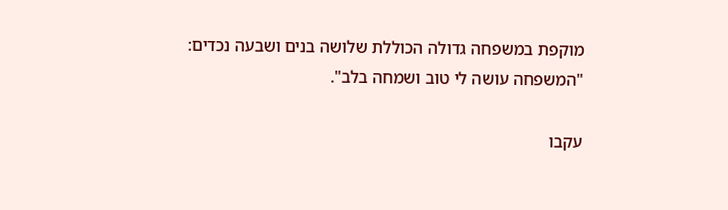מוקפת במשפחה גדולה הכוללת שלושה בנים ושבעה נכדים: "המשפחה עושה לי טוב ושמחה בלב".

עקבו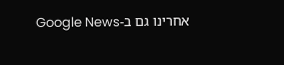אחרינו גם ב-Google News